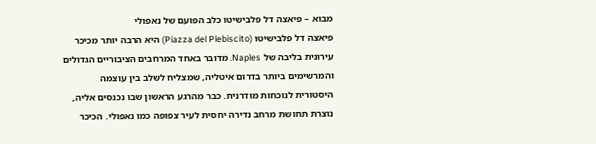מבוא – פיאצה דל פלבישיטו כלב הפועם של נאפולי
פיאצה דל פלבישיטו (Piazza del Plebiscito) היא הרבה יותר מכיכר עירונית בליבה של Naples. מדובר באחד המרחבים הציבוריים הגדולים והמרשימים ביותר בדרום איטליה, שמצליח לשלב בין עוצמה היסטורית לנוכחות מודרנית. כבר מהרגע הראשון שבו נכנסים אליה, נוצרת תחושת מרחב נדירה יחסית לעיר צפופה כמו נאפולי. הכיכר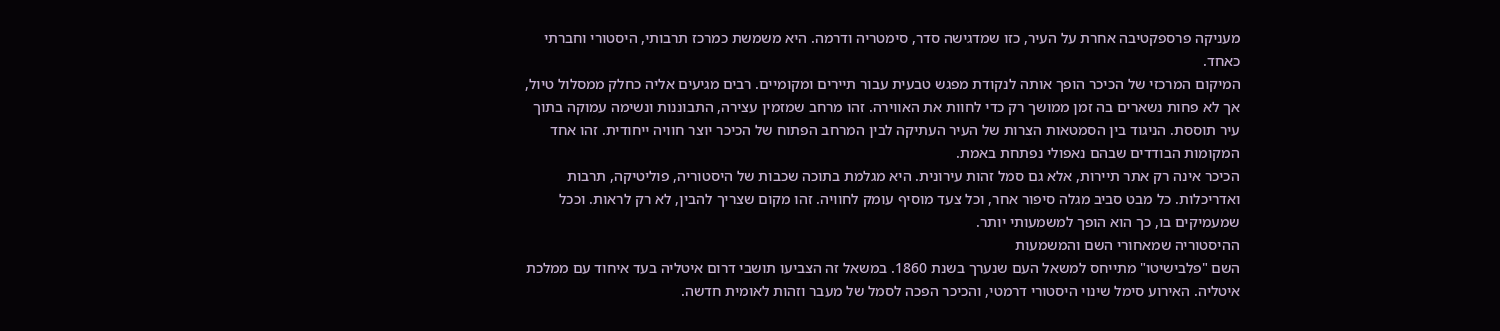מעניקה פרספקטיבה אחרת על העיר, כזו שמדגישה סדר, סימטריה ודרמה. היא משמשת כמרכז תרבותי, היסטורי וחברתי כאחד.
המיקום המרכזי של הכיכר הופך אותה לנקודת מפגש טבעית עבור תיירים ומקומיים. רבים מגיעים אליה כחלק ממסלול טיול, אך לא פחות נשארים בה זמן ממושך רק כדי לחוות את האווירה. זהו מרחב שמזמין עצירה, התבוננות ונשימה עמוקה בתוך עיר תוססת. הניגוד בין הסמטאות הצרות של העיר העתיקה לבין המרחב הפתוח של הכיכר יוצר חוויה ייחודית. זהו אחד המקומות הבודדים שבהם נאפולי נפתחת באמת.
הכיכר אינה רק אתר תיירות, אלא גם סמל זהות עירונית. היא מגלמת בתוכה שכבות של היסטוריה, פוליטיקה, תרבות ואדריכלות. כל מבט סביב מגלה סיפור אחר, וכל צעד מוסיף עומק לחוויה. זהו מקום שצריך להבין, לא רק לראות. וככל שמעמיקים בו, כך הוא הופך למשמעותי יותר.
ההיסטוריה שמאחורי השם והמשמעות
השם "פלבישיטו" מתייחס למשאל העם שנערך בשנת 1860. במשאל זה הצביעו תושבי דרום איטליה בעד איחוד עם ממלכת איטליה. האירוע סימל שינוי היסטורי דרמטי, והכיכר הפכה לסמל של מעבר וזהות לאומית חדשה.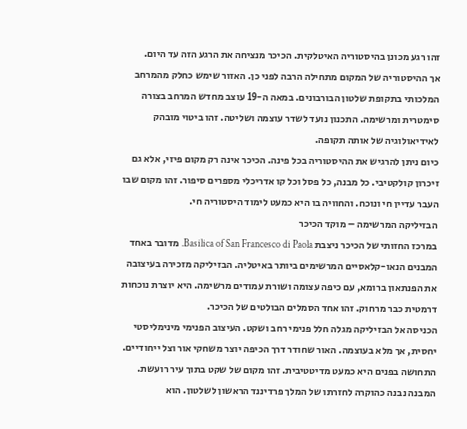זהו רגע מכונן בהיסטוריה האיטלקית. הכיכר מנציחה את הרגע הזה עד היום.
אך ההיסטוריה של המקום מתחילה הרבה לפני כן. האזור שימש כחלק מהמרחב המלכותי בתקופת שלטון הבורבונים. במאה ה-19 עוצב מחדש המרחב בצורה סימטרית ומרשימה. התכנון נועד לשדר עוצמה ושליטה. זהו ביטוי מובהק לאידיאולוגיה של אותה תקופה.
כיום ניתן להרגיש את ההיסטוריה בכל פינה. הכיכר אינה רק מקום פיזי, אלא גם זיכרון קולקטיבי. כל מבנה, כל פסל וכל קו אדריכלי מספרים סיפור. זהו מקום שבו העבר עדיין חי ונוכח. והחוויה בו היא כמעט לימוד היסטוריה חי.
הבזיליקה המרשימה – מוקד הכיכר
במרכז החזותי של הכיכר ניצבת Basilica of San Francesco di Paola. מדובר באחד המבנים הנאו-קלאסיים המרשימים ביותר באיטליה. הבזיליקה מזכירה בעיצובה את הפנתאון ברומא, עם כיפה עצומה ושורת עמודים מרשימה. היא יוצרת נוכחות דרמטית כבר מרחוק. זהו אחד הסמלים הבולטים של הכיכר.
הכניסה אל הבזיליקה מגלה חלל פנימי רחב ושקט. העיצוב הפנימי מינימליסטי יחסית, אך מלא בעוצמה. האור שחודר דרך הכיפה יוצר משחקי אור וצל ייחודיים. התחושה בפנים היא כמעט מדיטטיבית. זהו מקום של שקט בתוך עיר רועשת.
המבנה נבנה כהוקרה לחזרתו של המלך פרדיננד הראשון לשלטון. הוא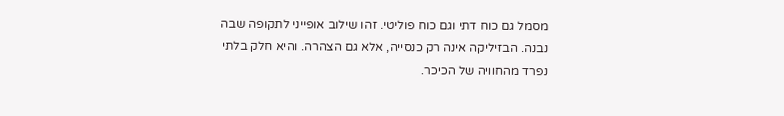מסמל גם כוח דתי וגם כוח פוליטי. זהו שילוב אופייני לתקופה שבה נבנה. הבזיליקה אינה רק כנסייה, אלא גם הצהרה. והיא חלק בלתי נפרד מהחוויה של הכיכר.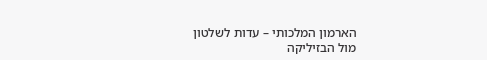הארמון המלכותי – עדות לשלטון
מול הבזיליקה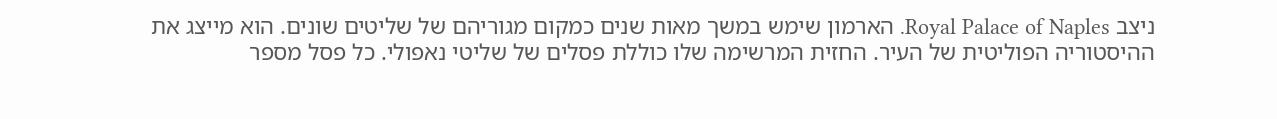ניצב Royal Palace of Naples. הארמון שימש במשך מאות שנים כמקום מגוריהם של שליטים שונים. הוא מייצג את ההיסטוריה הפוליטית של העיר. החזית המרשימה שלו כוללת פסלים של שליטי נאפולי. כל פסל מספר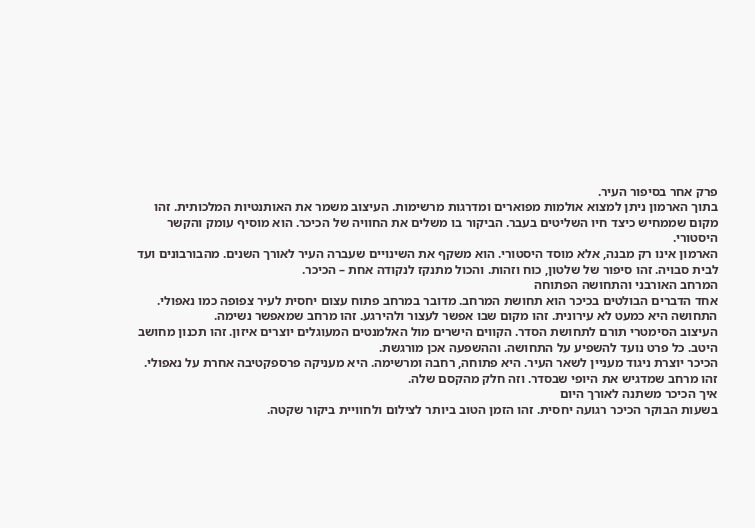פרק אחר בסיפור העיר.
בתוך הארמון ניתן למצוא אולמות מפוארים ומדרגות מרשימות. העיצוב משמר את האותנטיות המלכותית. זהו מקום שממחיש כיצד חיו השליטים בעבר. הביקור בו משלים את החוויה של הכיכר. הוא מוסיף עומק והקשר היסטורי.
הארמון אינו רק מבנה, אלא מוסד היסטורי. הוא משקף את השינויים שעברה העיר לאורך השנים. מהבורבונים ועד לבית סבויה. זהו סיפור של שלטון, כוח וזהות. והכול מתנקז לנקודה אחת – הכיכר.
המרחב האורבני והתחושה הפתוחה
אחד הדברים הבולטים בכיכר הוא תחושת המרחב. מדובר במרחב פתוח עצום יחסית לעיר צפופה כמו נאפולי. התחושה היא כמעט לא עירונית. זהו מקום שבו אפשר לעצור ולהירגע. זהו מרחב שמאפשר נשימה.
העיצוב הסימטרי תורם לתחושת הסדר. הקווים הישרים מול האלמנטים המעוגלים יוצרים איזון. זהו תכנון מחושב היטב. כל פרט נועד להשפיע על התחושה. וההשפעה אכן מורגשת.
הכיכר יוצרת ניגוד מעניין לשאר העיר. היא פתוחה, רחבה ומרשימה. היא מעניקה פרספקטיבה אחרת על נאפולי. זהו מרחב שמדגיש את היופי שבסדר. וזה חלק מהקסם שלה.
איך הכיכר משתנה לאורך היום
בשעות הבוקר הכיכר רגועה יחסית. זהו הזמן הטוב ביותר לצילום ולחוויית ביקור שקטה.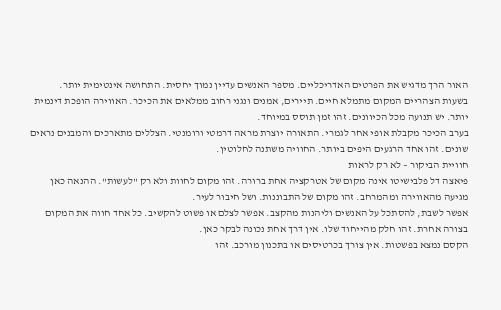האור הרך מדגיש את הפרטים האדריכליים. מספר האנשים עדיין נמוך יחסית. התחושה אינטימית יותר.
בשעות הצהריים המקום מתמלא חיים. תיירים, אמנים ונגני רחוב ממלאים את הכיכר. האווירה הופכת דינמית יותר. יש תנועה מכל הכיוונים. זהו זמן תוסס במיוחד.
בערב הכיכר מקבלת אופי אחר לגמרי. התאורה יוצרת מראה דרמטי ורומנטי. הצללים מתארכים והמבנים נראים שונים. זהו אחד הרגעים היפים ביותר. החוויה משתנה לחלוטין.
חוויית הביקור – לא רק לראות
פיאצה דל פלבישיטו אינה מקום של אטרקציה אחת ברורה. זהו מקום לחוות ולא רק "לעשות". ההנאה כאן מגיעה מהאווירה ומהמרחב. זהו מקום של התבוננות. ושל חיבור לעיר.
אפשר לשבת, להסתכל על האנשים וליהנות מהקצב. אפשר לצלם או פשוט להקשיב. כל אחד חווה את המקום בצורה אחרת. זהו חלק מהייחוד שלו. אין דרך אחת נכונה לבקר כאן.
הקסם נמצא בפשטות. אין צורך בכרטיסים או בתכנון מורכב. זהו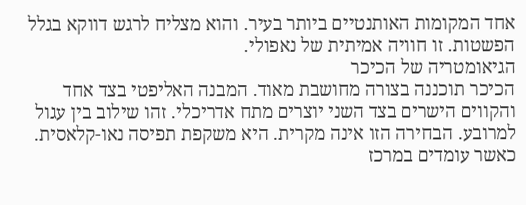אחד המקומות האותנטיים ביותר בעיר. והוא מצליח לרגש דווקא בגלל הפשטות. זו חוויה אמיתית של נאפולי.
הגיאומטריה של הכיכר
הכיכר תוכננה בצורה מחושבת מאוד. המבנה האליפטי בצד אחד והקווים הישרים בצד השני יוצרים מתח אדריכלי. זהו שילוב בין עגול למרובע. הבחירה הזו אינה מקרית. היא משקפת תפיסה נאו-קלאסית.
כאשר עומדים במרכז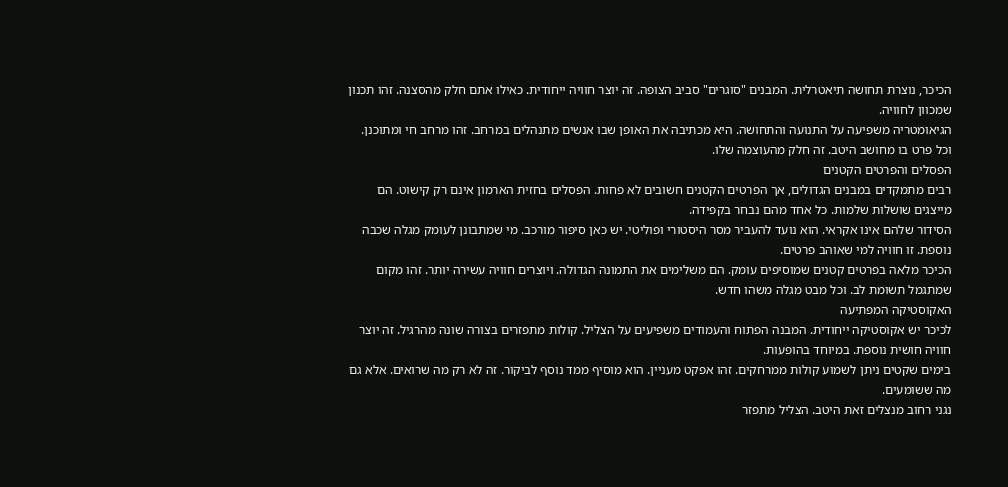הכיכר, נוצרת תחושה תיאטרלית. המבנים "סוגרים" סביב הצופה. זה יוצר חוויה ייחודית. כאילו אתם חלק מהסצנה. זהו תכנון שמכוון לחוויה.
הגיאומטריה משפיעה על התנועה והתחושה. היא מכתיבה את האופן שבו אנשים מתנהלים במרחב. זהו מרחב חי ומתוכנן. וכל פרט בו מחושב היטב. זה חלק מהעוצמה שלו.
הפסלים והפרטים הקטנים
רבים מתמקדים במבנים הגדולים, אך הפרטים הקטנים חשובים לא פחות. הפסלים בחזית הארמון אינם רק קישוט. הם מייצגים שושלות שלמות. כל אחד מהם נבחר בקפידה.
הסידור שלהם אינו אקראי. הוא נועד להעביר מסר היסטורי ופוליטי. יש כאן סיפור מורכב. מי שמתבונן לעומק מגלה שכבה נוספת. זו חוויה למי שאוהב פרטים.
הכיכר מלאה בפרטים קטנים שמוסיפים עומק. הם משלימים את התמונה הגדולה. ויוצרים חוויה עשירה יותר. זהו מקום שמתגמל תשומת לב. וכל מבט מגלה משהו חדש.
האקוסטיקה המפתיעה
לכיכר יש אקוסטיקה ייחודית. המבנה הפתוח והעמודים משפיעים על הצליל. קולות מתפזרים בצורה שונה מהרגיל. זה יוצר חוויה חושית נוספת. במיוחד בהופעות.
בימים שקטים ניתן לשמוע קולות ממרחקים. זהו אפקט מעניין. הוא מוסיף ממד נוסף לביקור. זה לא רק מה שרואים. אלא גם מה ששומעים.
נגני רחוב מנצלים זאת היטב. הצליל מתפזר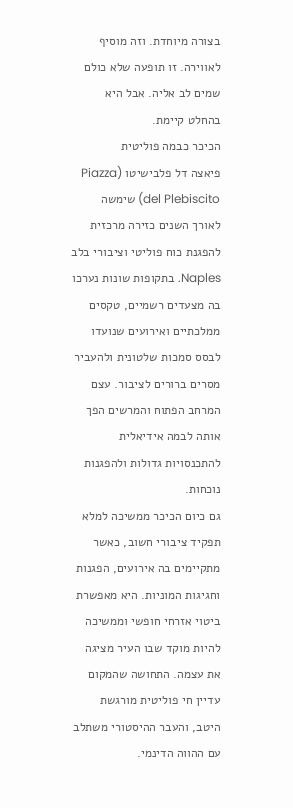בצורה מיוחדת. וזה מוסיף לאווירה. זו תופעה שלא כולם שמים לב אליה. אבל היא בהחלט קיימת.
הכיכר כבמה פוליטית
פיאצה דל פלבישיטו (Piazza del Plebiscito) שימשה לאורך השנים כזירה מרכזית להפגנת כוח פוליטי וציבורי בלב Naples. בתקופות שונות נערכו בה מצעדים רשמיים, טקסים ממלכתיים ואירועים שנועדו לבסס סמכות שלטונית ולהעביר מסרים ברורים לציבור. עצם המרחב הפתוח והמרשים הפך אותה לבמה אידיאלית להתכנסויות גדולות ולהפגנות נוכחות.
גם כיום הכיכר ממשיכה למלא תפקיד ציבורי חשוב, כאשר מתקיימים בה אירועים, הפגנות וחגיגות המוניות. היא מאפשרת ביטוי אזרחי חופשי וממשיכה להיות מוקד שבו העיר מציגה את עצמה. התחושה שהמקום עדיין חי פוליטית מורגשת היטב, והעבר ההיסטורי משתלב עם ההווה הדינמי.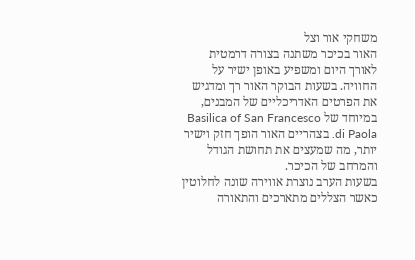משחקי אור וצל
האור בכיכר משתנה בצורה דרמטית לאורך היום ומשפיע באופן ישיר על החוויה. בשעות הבוקר האור רך ומדגיש את הפרטים האדריכליים של המבנים, במיוחד של Basilica of San Francesco di Paola. בצהריים האור הופך חזק וישיר יותר, מה שמעצים את תחושת הגודל והמרחב של הכיכר.
בשעות הערב נוצרת אווירה שונה לחלוטין כאשר הצללים מתארכים והתאורה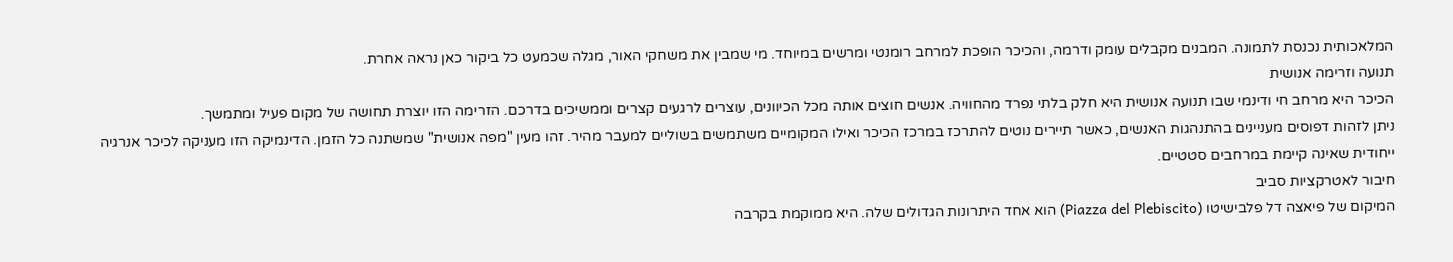המלאכותית נכנסת לתמונה. המבנים מקבלים עומק ודרמה, והכיכר הופכת למרחב רומנטי ומרשים במיוחד. מי שמבין את משחקי האור, מגלה שכמעט כל ביקור כאן נראה אחרת.
תנועה וזרימה אנושית
הכיכר היא מרחב חי ודינמי שבו תנועה אנושית היא חלק בלתי נפרד מהחוויה. אנשים חוצים אותה מכל הכיוונים, עוצרים לרגעים קצרים וממשיכים בדרכם. הזרימה הזו יוצרת תחושה של מקום פעיל ומתמשך.
ניתן לזהות דפוסים מעניינים בהתנהגות האנשים, כאשר תיירים נוטים להתרכז במרכז הכיכר ואילו המקומיים משתמשים בשוליים למעבר מהיר. זהו מעין "מפה אנושית" שמשתנה כל הזמן. הדינמיקה הזו מעניקה לכיכר אנרגיה ייחודית שאינה קיימת במרחבים סטטיים.
חיבור לאטרקציות סביב
המיקום של פיאצה דל פלבישיטו (Piazza del Plebiscito) הוא אחד היתרונות הגדולים שלה. היא ממוקמת בקרבה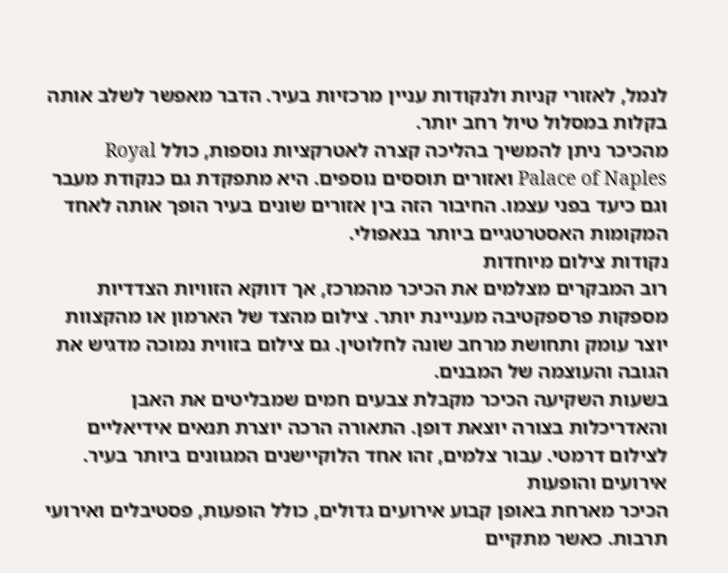לנמל, לאזורי קניות ולנקודות עניין מרכזיות בעיר. הדבר מאפשר לשלב אותה בקלות במסלול טיול רחב יותר.
מהכיכר ניתן להמשיך בהליכה קצרה לאטרקציות נוספות, כולל Royal Palace of Naples ואזורים תוססים נוספים. היא מתפקדת גם כנקודת מעבר וגם כיעד בפני עצמו. החיבור הזה בין אזורים שונים בעיר הופך אותה לאחד המקומות האסטרטגיים ביותר בנאפולי.
נקודות צילום מיוחדות
רוב המבקרים מצלמים את הכיכר מהמרכז, אך דווקא הזוויות הצדדיות מספקות פרספקטיבה מעניינת יותר. צילום מהצד של הארמון או מהקצוות יוצר עומק ותחושת מרחב שונה לחלוטין. גם צילום בזווית נמוכה מדגיש את הגובה והעוצמה של המבנים.
בשעות השקיעה הכיכר מקבלת צבעים חמים שמבליטים את האבן והאדריכלות בצורה יוצאת דופן. התאורה הרכה יוצרת תנאים אידיאליים לצילום דרמטי. עבור צלמים, זהו אחד הלוקיישנים המגוונים ביותר בעיר.
אירועים והופעות
הכיכר מארחת באופן קבוע אירועים גדולים, כולל הופעות, פסטיבלים ואירועי תרבות. כאשר מתקיים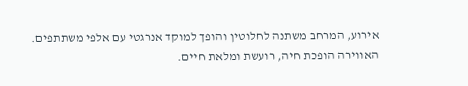אירוע, המרחב משתנה לחלוטין והופך למוקד אנרגטי עם אלפי משתתפים. האווירה הופכת חיה, רועשת ומלאת חיים.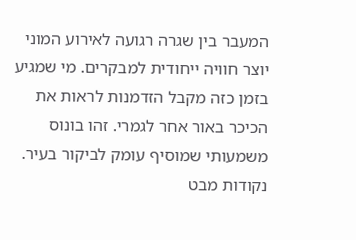המעבר בין שגרה רגועה לאירוע המוני יוצר חוויה ייחודית למבקרים. מי שמגיע בזמן כזה מקבל הזדמנות לראות את הכיכר באור אחר לגמרי. זהו בונוס משמעותי שמוסיף עומק לביקור בעיר.
נקודות מבט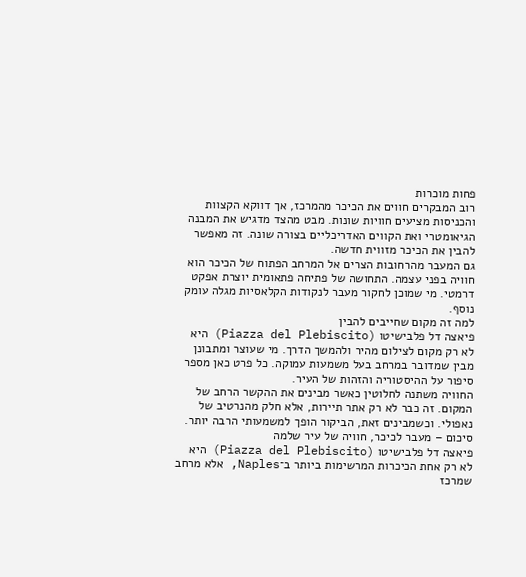פחות מוכרות
רוב המבקרים חווים את הכיכר מהמרכז, אך דווקא הקצוות והכניסות מציעים חוויות שונות. מבט מהצד מדגיש את המבנה הגיאומטרי ואת הקווים האדריכליים בצורה שונה. זה מאפשר להבין את הכיכר מזווית חדשה.
גם המעבר מהרחובות הצרים אל המרחב הפתוח של הכיכר הוא חוויה בפני עצמה. התחושה של פתיחה פתאומית יוצרת אפקט דרמטי. מי שמוכן לחקור מעבר לנקודות הקלאסיות מגלה עומק נוסף.
למה זה מקום שחייבים להבין
פיאצה דל פלבישיטו (Piazza del Plebiscito) היא לא רק מקום לצילום מהיר ולהמשך הדרך. מי שעוצר ומתבונן מבין שמדובר במרחב בעל משמעות עמוקה. כל פרט כאן מספר סיפור על ההיסטוריה והזהות של העיר.
החוויה משתנה לחלוטין כאשר מבינים את ההקשר הרחב של המקום. זה כבר לא רק אתר תיירות, אלא חלק מהנרטיב של נאפולי. וכשמבינים זאת, הביקור הופך למשמעותי הרבה יותר.
סיכום – מעבר לכיכר, חוויה של עיר שלמה
פיאצה דל פלבישיטו (Piazza del Plebiscito) היא לא רק אחת הכיכרות המרשימות ביותר ב־Naples, אלא מרחב שמרכז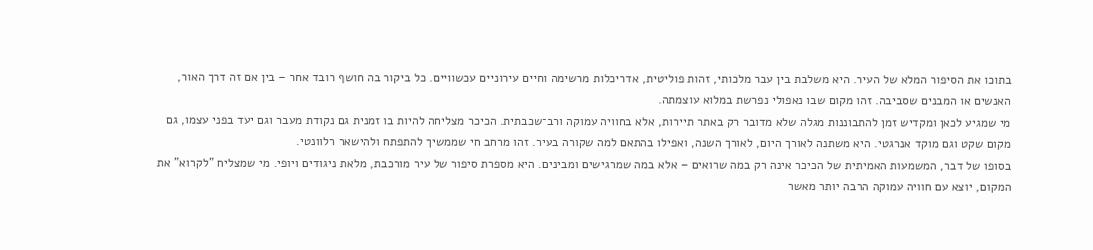בתוכו את הסיפור המלא של העיר. היא משלבת בין עבר מלכותי, זהות פוליטית, אדריכלות מרשימה וחיים עירוניים עכשוויים. כל ביקור בה חושף רובד אחר – בין אם זה דרך האור, האנשים או המבנים שסביבה. זהו מקום שבו נאפולי נפרשת במלוא עוצמתה.
מי שמגיע לכאן ומקדיש זמן להתבוננות מגלה שלא מדובר רק באתר תיירות, אלא בחוויה עמוקה ורב־שכבתית. הכיכר מצליחה להיות בו זמנית גם נקודת מעבר וגם יעד בפני עצמו, גם מקום שקט וגם מוקד אנרגטי. היא משתנה לאורך היום, לאורך השנה, ואפילו בהתאם למה שקורה בעיר. זהו מרחב חי שממשיך להתפתח ולהישאר רלוונטי.
בסופו של דבר, המשמעות האמיתית של הכיכר אינה רק במה שרואים – אלא במה שמרגישים ומבינים. היא מספרת סיפור של עיר מורכבת, מלאת ניגודים ויופי. מי שמצליח "לקרוא" את המקום, יוצא עם חוויה עמוקה הרבה יותר מאשר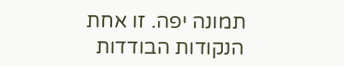תמונה יפה. זו אחת הנקודות הבודדות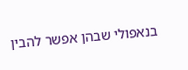בנאפולי שבהן אפשר להבין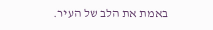באמת את הלב של העיר.